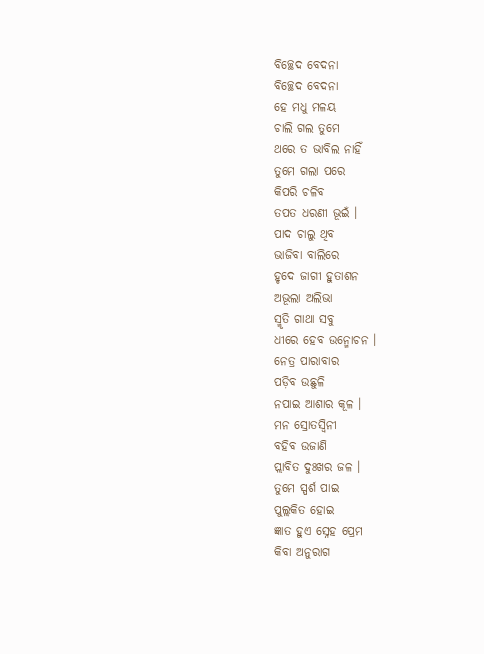ବିଚ୍ଛେଦ ବେଦନା
ବିଚ୍ଛେଦ ବେଦନା
ହେ ମଧୁ ମଳୟ
ଚାଲି ଗଲ ତୁମେ
ଥରେ ତ ଭାବିଲ ନାହିଁ
ତୁମେ ଗଲା ପରେ
କିପରି ଚଳିବ
ତପତ ଧରଣୀ ଭୂଇଁ ।
ପାଦ ଚାଲୁ ଥିବ
ଭାଜିବା ବାଲିରେ
ହୃଦେ ଜାଗୀ ହୁତାଶନ
ଅଭୂଲା ଅଲିଭା
ସ୍ମୃତି ଗାଥା ସବୁ
ଧୀରେ ହେବ ଉନ୍ମୋଚନ ।
ନେତ୍ର ପାରାବାର
ପଡ଼ିବ ଉଛୁଳି
ନପାଇ ଆଶାର କୂଳ ।
ମନ ସ୍ରୋତସ୍ଵିନୀ
ବହିବ ଉଜାଣି
ପ୍ଲାବିତ ଦୁଃଖର ଜଳ ।
ତୁମେ ସ୍ପର୍ଶ ପାଇ
ପୁଲ୍ଲକିତ ହୋଇ
ଜ୍ଞାତ ହୁଏ ସ୍ନେହ ପ୍ରେମ
କିବା ଅନୁରାଗ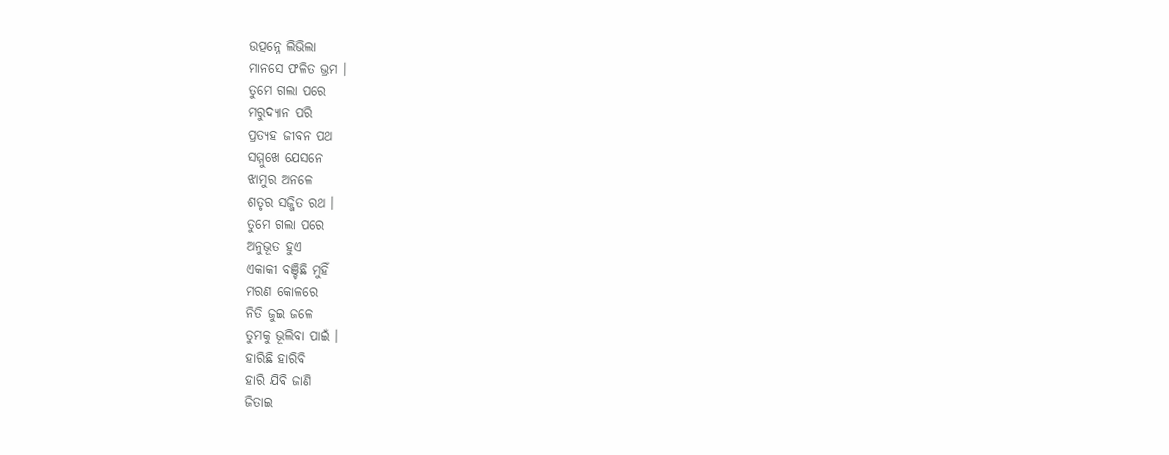ଉତ୍ପନ୍ନେ ଲିଭିଲା
ମାନସେ ଫଳିତ ଭ୍ରମ ।
ତୁମେ ଗଲା ପରେ
ମରୁଦ୍ୟାନ ପରି
ପ୍ରତ୍ୟହ ଜୀବନ ପଥ
ସମ୍ମୁଖେ ଯେସନେ
ଝାମୁର ଅନଳେ
ଶତୃର ସଜ୍ଜିତ ରଥ ।
ତୁମେ ଗଲା ପରେ
ଅନୁଭୂତ ହୁଏ
ଏକାକୀ ବଞ୍ଚିଛି ମୁହିଁ
ମରଣ କୋଳରେ
ନିତି ଜୁଇ ଜଳେ
ତୁମକୁ ଭୂଲିବା ପାଇଁ ।
ହାରିଛି ହାରିବି
ହାରି ଯିବି ଜାଣି
ଜିତାଇ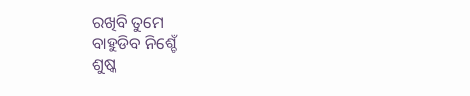ରଖିବି ତୁମେ
ବାହୁଡିବ ନିଶ୍ଚେଁ
ଶୁଷ୍କ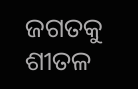ଜଗତକୁ
ଶୀତଳ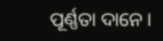ପୂର୍ଣ୍ଣତା ଦାନେ ।